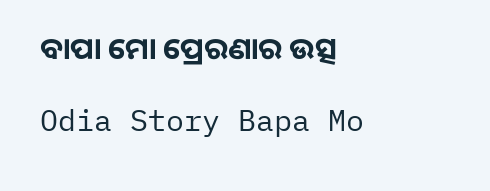ବାପା ମୋ ପ୍ରେରଣାର ଉତ୍ସ

Odia Story Bapa Mo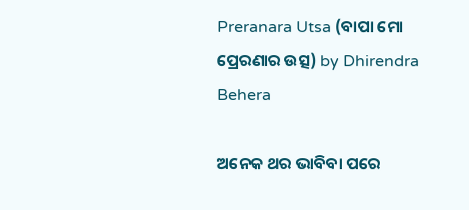Preranara Utsa (ବାପା ମୋ ପ୍ରେରଣାର ଉତ୍ସ) by Dhirendra Behera

ଅନେକ ଥର ଭାବିବା ପରେ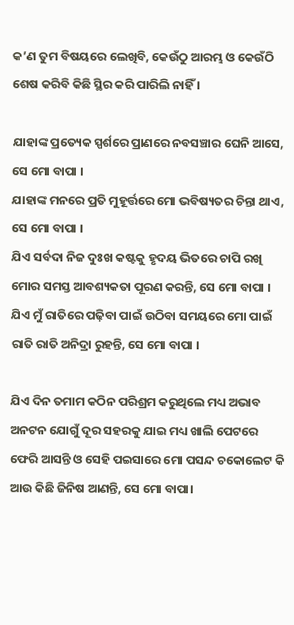କ’ଣ ତୁମ ବିଷୟରେ ଲେଖିବି, କେଉଁଠୁ ଆରମ୍ଭ ଓ କେଉଁଠି ଶେଷ କରିବି କିଛି ସ୍ଥିର କରି ପାରିଲି ନାହିଁ ।

ଯାହାଙ୍କ ପ୍ରତ୍ୟେକ ସ୍ପର୍ଶରେ ପ୍ରାଣରେ ନବସଞ୍ଚାର ଘେନି ଆସେ, ସେ ମୋ ବାପା ।
ଯାହାଙ୍କ ମନରେ ପ୍ରତି ମୁହୂର୍ତ୍ତରେ ମୋ ଭବିଷ୍ୟତର ଚିନ୍ତା ଥାଏ, ସେ ମୋ ବାପା ।
ଯିଏ ସର୍ବଦା ନିଜ ଦୁଃଖ କଷ୍ଟକୁ ହୃଦୟ ଭିତରେ ଚାପି ରଖି ମୋର ସମସ୍ତ ଆବଶ୍ୟକତା ପୂରଣ କରନ୍ତି, ସେ ମୋ ବାପା ।
ଯିଏ ମୁଁ ରାତିରେ ପଢ଼ିବା ପାଇଁ ଉଠିବା ସମୟରେ ମୋ ପାଇଁ ରାତି ରାତି ଅନିଦ୍ରା ରୁହନ୍ତି, ସେ ମୋ ବାପା ।

ଯିଏ ଦିନ ତମାମ କଠିନ ପରିଶ୍ରମ କରୁଥିଲେ ମଧ୍ୟ ଅଭାବ ଅନଟନ ଯୋଗୁଁ ଦୂର ସହରକୁ ଯାଇ ମଧ୍ୟ ଖାଲି ପେଟରେ ଫେରି ଆସନ୍ତି ଓ ସେହି ପଇସାରେ ମୋ ପସନ୍ଦ ଚକୋଲେଟ କି ଆଉ କିଛି ଜିନିଷ ଆଣନ୍ତି, ସେ ମୋ ବାପା।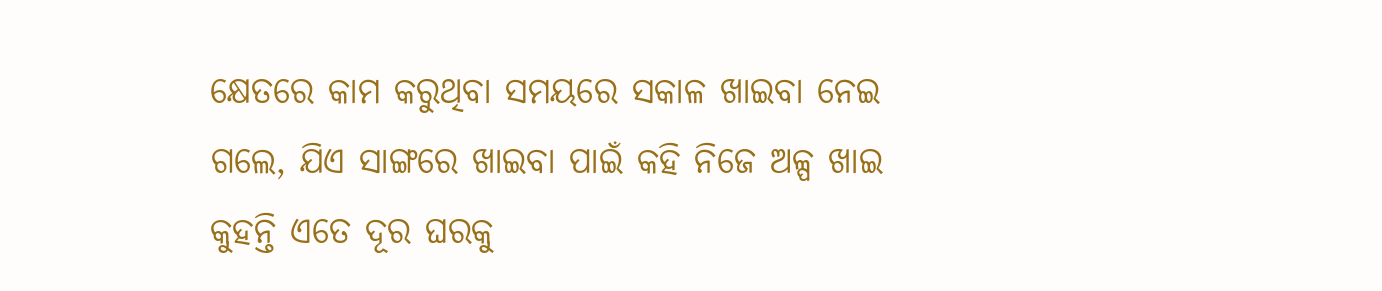କ୍ଷେତରେ କାମ କରୁଥିବା ସମୟରେ ସକାଳ ଖାଇବା ନେଇ ଗଲେ, ଯିଏ ସାଙ୍ଗରେ ଖାଇବା ପାଇଁ କହି ନିଜେ ଅଳ୍ପ ଖାଇ କୁହନ୍ତି ଏତେ ଦୂର ଘରକୁ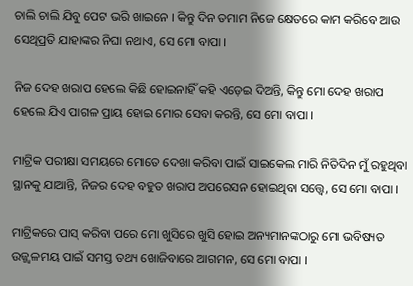ଚାଲି ଚାଲି ଯିବୁ ପେଟ ଭରି ଖାଇନେ । କିନ୍ତୁ ଦିନ ତମାମ ନିଜେ କ୍ଷେତରେ କାମ କରିବେ ଆଉ ସେଥିପ୍ରତି ଯାହାଙ୍କର ନିଘା ନଥାଏ, ସେ ମୋ ବାପା ।

ନିଜ ଦେହ ଖରାପ ହେଲେ କିଛି ହୋଇନାହିଁ କହି ଏଡ଼େଇ ଦିଅନ୍ତି, କିନ୍ତୁ ମୋ ଦେହ ଖରାପ ହେଲେ ଯିଏ ପାଗଳ ପ୍ରାୟ ହୋଇ ମୋର ସେବା କରନ୍ତି, ସେ ମୋ ବାପା ।

ମାଟ୍ରିକ ପରୀକ୍ଷା ସମୟରେ ମୋତେ ଦେଖା କରିବା ପାଇଁ ସାଇକେଲ ମାରି ନିତିଦିନ ମୁଁ ରହୁଥିବା ସ୍ଥାନକୁ ଯାଆନ୍ତି, ନିଜର ଦେହ ବହୁତ ଖରାପ ଅପରେସନ ହୋଇଥିବା ସତ୍ତ୍ୱେ, ସେ ମୋ ବାପା ।

ମାଟ୍ରିକରେ ପାସ୍ କରିବା ପରେ ମୋ ଖୁସିରେ ଖୁସି ହୋଇ ଅନ୍ୟମାନଙ୍କଠାରୁ ମୋ ଭବିଷ୍ୟତ ଉଜ୍ଜ୍ଵଳମୟ ପାଇଁ ସମସ୍ତ ତଥ୍ୟ ଖୋଜିବାରେ ଆଗମନ, ସେ ମୋ ବାପା ।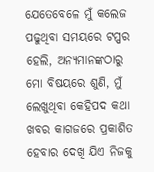ଯେତେବେଳେ ମୁଁ କଲେଜ ପଢୁଥିବା ସମୟରେ ଟପ୍ପର ହେଲି, ଅନ୍ୟମାନଙ୍କଠାରୁ ମୋ ବିଷୟରେ ଶୁଣି, ମୁଁ ଲେଖୁଥିବା କେହିପଦ କଥା ଖବର କାଗଜରେ ପ୍ରକାଶିତ ହେବାର ଦେଖି ଯିଏ ନିଜକୁ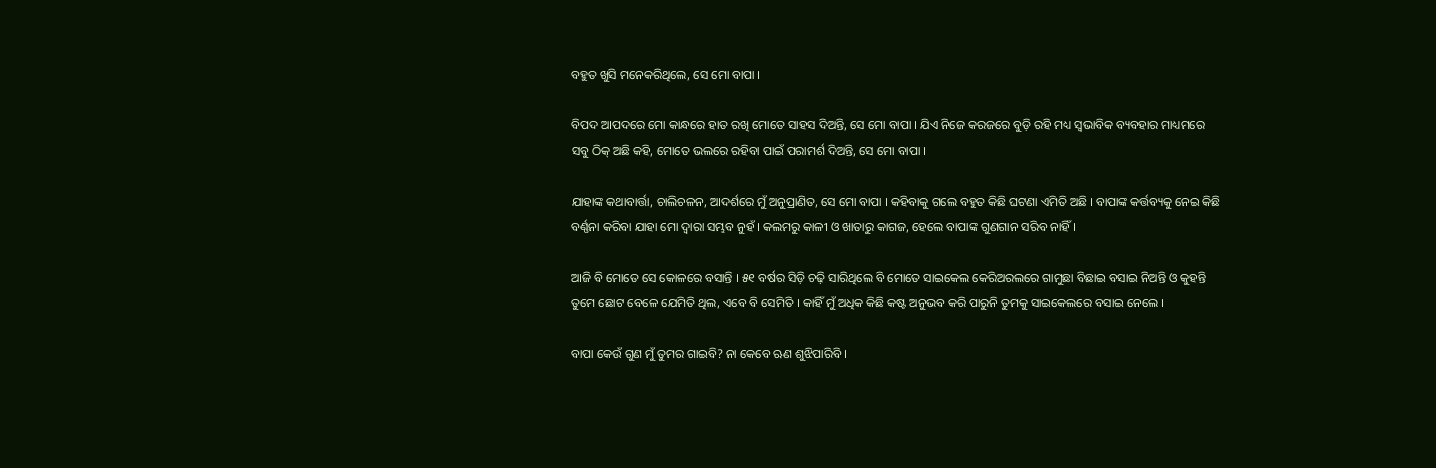ବହୁତ ଖୁସି ମନେକରିଥିଲେ, ସେ ମୋ ବାପା ।

ବିପଦ ଆପଦରେ ମୋ କାନ୍ଧରେ ହାତ ରଖି ମୋତେ ସାହସ ଦିଅନ୍ତି, ସେ ମୋ ବାପା । ଯିଏ ନିଜେ କରଜରେ ବୁଡ଼ି ରହି ମଧ୍ୟ ସ୍ୱଭାବିକ ବ୍ୟବହାର ମାଧ୍ୟମରେ ସବୁ ଠିକ୍ ଅଛି କହି, ମୋତେ ଭଲରେ ରହିବା ପାଇଁ ପରାମର୍ଶ ଦିଅନ୍ତି, ସେ ମୋ ବାପା ।

ଯାହାଙ୍କ କଥାବାର୍ତ୍ତା, ଚାଲିଚଳନ, ଆଦର୍ଶରେ ମୁଁ ଅନୁପ୍ରାଣିତ, ସେ ମୋ ବାପା । କହିବାକୁ ଗଲେ ବହୁତ କିଛି ଘଟଣା ଏମିତି ଅଛି । ବାପାଙ୍କ କର୍ତ୍ତବ୍ୟକୁ ନେଇ କିଛି ବର୍ଣ୍ଣନା କରିବା ଯାହା ମୋ ଦ୍ଵାରା ସମ୍ଭବ ନୁହଁ । କଲମରୁ କାଳୀ ଓ ଖାତାରୁ କାଗଜ, ହେଲେ ବାପାଙ୍କ ଗୁଣଗାନ ସରିବ ନାହିଁ ।

ଆଜି ବି ମୋତେ ସେ କୋଳରେ ବସାନ୍ତି । ୫୧ ବର୍ଷର ସିଡ଼ି ଚଢ଼ି ସାରିଥିଲେ ବି ମୋତେ ସାଇକେଲ କେରିଅରଲରେ ଗାମୁଛା ବିଛାଇ ବସାଇ ନିଅନ୍ତି ଓ କୁହନ୍ତି ତୁମେ ଛୋଟ ବେଳେ ଯେମିତି ଥିଲ, ଏବେ ବି ସେମିତି । କାହିଁ ମୁଁ ଅଧିକ କିଛି କଷ୍ଟ ଅନୁଭବ କରି ପାରୁନି ତୁମକୁ ସାଇକେଲରେ ବସାଇ ନେଲେ ।

ବାପା କେଉଁ ଗୁଣ ମୁଁ ତୁମର ଗାଇବି? ନା କେବେ ଋଣ ଶୁଝିପାରିବି ।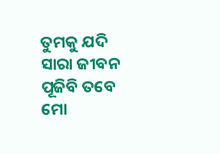ତୁମକୁ ଯଦି ସାରା ଜୀବନ ପୂଜିବି ତବେ ମୋ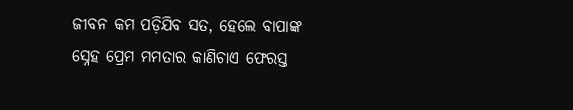ଜୀବନ କମ ପଡ଼ିଯିବ ସତ, ହେଲେ ବାପାଙ୍କ ସ୍ନେହ ପ୍ରେମ ମମତାର କାଣିଚାଏ ଫେରସ୍ତ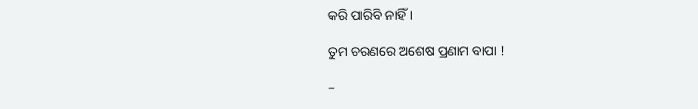କରି ପାରିବି ନାହିଁ ।

ତୁମ ଚରଣରେ ଅଶେଷ ପ୍ରଣାମ ବାପା !

–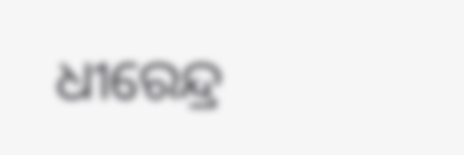ଧୀରେନ୍ଦ୍ର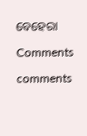ବେହେରା

Comments

comments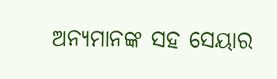ଅନ୍ୟମାନଙ୍କ ସହ ସେୟାର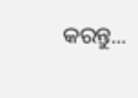କରନ୍ତୁ...